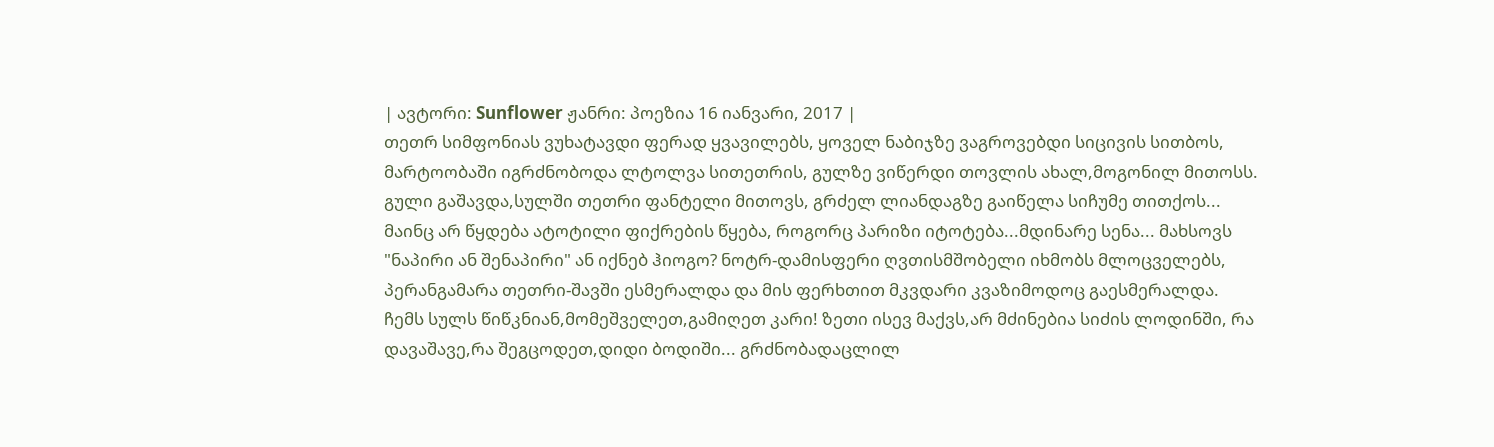| ავტორი: Sunflower ჟანრი: პოეზია 16 იანვარი, 2017 |
თეთრ სიმფონიას ვუხატავდი ფერად ყვავილებს, ყოველ ნაბიჯზე ვაგროვებდი სიცივის სითბოს, მარტოობაში იგრძნობოდა ლტოლვა სითეთრის, გულზე ვიწერდი თოვლის ახალ,მოგონილ მითოსს.
გული გაშავდა,სულში თეთრი ფანტელი მითოვს, გრძელ ლიანდაგზე გაიწელა სიჩუმე თითქოს... მაინც არ წყდება ატოტილი ფიქრების წყება, როგორც პარიზი იტოტება...მდინარე სენა... მახსოვს "ნაპირი ან შენაპირი" ან იქნებ ჰიოგო? ნოტრ-დამისფერი ღვთისმშობელი იხმობს მლოცველებს, პერანგამარა თეთრი-შავში ესმერალდა და მის ფერხთით მკვდარი კვაზიმოდოც გაესმერალდა.
ჩემს სულს წიწკნიან,მომეშველეთ,გამიღეთ კარი! ზეთი ისევ მაქვს,არ მძინებია სიძის ლოდინში, რა დავაშავე,რა შეგცოდეთ,დიდი ბოდიში... გრძნობადაცლილ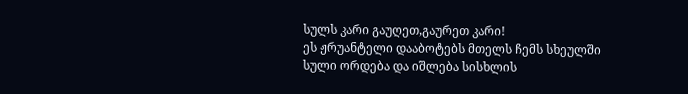სულს კარი გაუღეთ,გაურეთ კარი!
ეს ჟრუანტელი დააბოტებს მთელს ჩემს სხეულში სული ორდება და იშლება სისხლის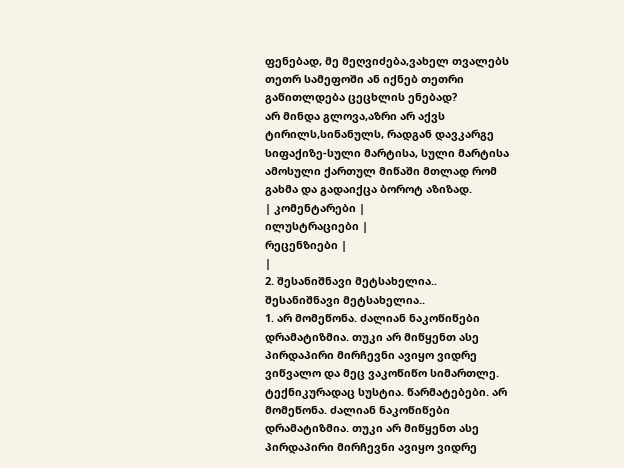ფენებად, მე მეღვიძება,ვახელ თვალებს თეთრ სამეფოში ან იქნებ თეთრი გაწითლდება ცეცხლის ენებად?
არ მინდა გლოვა,აზრი არ აქვს ტირილს,სინანულს, რადგან დავკარგე სიფაქიზე-სული მარტისა, სული მარტისა ამოსული ქართულ მიწაში მთლად რომ გახმა და გადაიქცა ბოროტ აზიზად.
| კომენტარები |
ილუსტრაციები |
რეცენზიები |
|
2. შესანიშნავი მეტსახელია..
შესანიშნავი მეტსახელია..
1. არ მომეწონა. ძალიან ნაკოწიწები დრამატიზმია. თუკი არ მიწყენთ ასე პირდაპირი მირჩევნი ავიყო ვიდრე ვიწვალო და მეც ვაკოწიწო სიმართლე. ტექნიკურადაც სუსტია. წარმატებები. არ მომეწონა. ძალიან ნაკოწიწები დრამატიზმია. თუკი არ მიწყენთ ასე პირდაპირი მირჩევნი ავიყო ვიდრე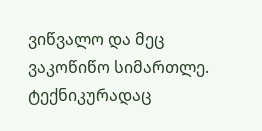ვიწვალო და მეც ვაკოწიწო სიმართლე. ტექნიკურადაც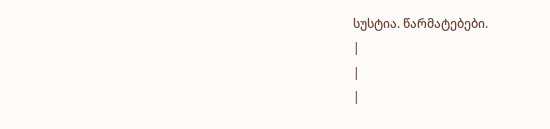სუსტია. წარმატებები.
|
|
|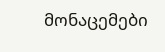მონაცემები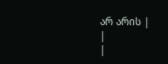არ არის |
|
|